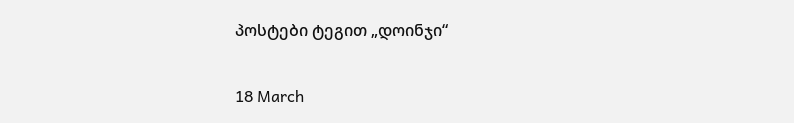პოსტები ტეგით „დოინჯი“

18 March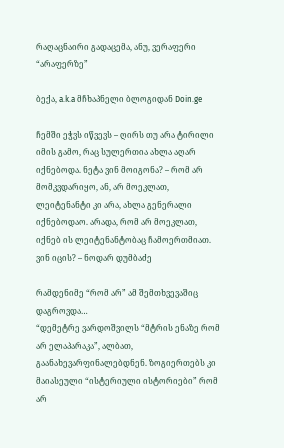რაღაცნაირი გადაცემა, ანუ, ვერაფერი “არაფერზე”

ბექა, a.k.a მჩხაპნელი ბლოგიდან Doin.ge

ჩემში ეჭვს იწვევს – ღირს თუ არა ტირილი იმის გამო, რაც სულერთია ახლა აღარ იქნებოდა. ნეტა ვინ მოიგონა? – რომ არ მომკვდარიყო, ან, არ მოეკლათ, ლეიტენანტი კი არა, ახლა გენერალი იქნებოდაო. არადა, რომ არ მოეკლათ, იქნებ ის ლეიტენანტობაც ჩამოერთმიათ. ვინ იცის? – ნოდარ დუმბაძე

რამდენიმე “რომ არ” ამ შემთხვევაშიც დაგროვდა…
“დემეტრე ვარდოშვილს “მტრის ენაზე რომ არ ელაპარაკა”, ალბათ, გაანახევარფინალებდნენ. ზოგიერთებს კი მაიასეული “ისტერიული ისტორიები” რომ არ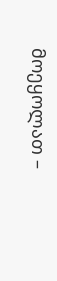მოეყოლათ –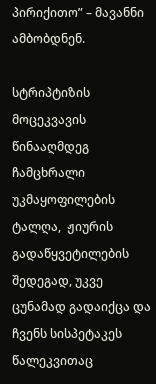პირიქითო” – მავანნი ამბობდნენ.

სტრიპტიზის მოცეკვავის წინააღმდეგ ჩამცხრალი უკმაყოფილების ტალღა,  ჟიურის გადაწყვეტილების შედეგად, უკვე ცუნამად გადაიქცა და ჩვენს სისპეტაკეს წალეკვითაც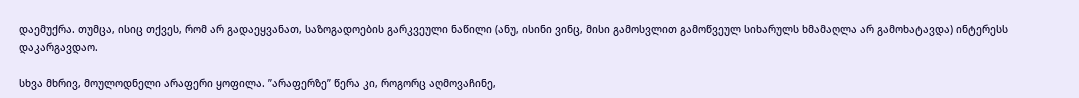დაემუქრა. თუმცა, ისიც თქვეს, რომ არ გადაეყვანათ, საზოგადოების გარკვეული ნაწილი (ანუ, ისინი ვინც, მისი გამოსვლით გამოწვეულ სიხარულს ხმამაღლა არ გამოხატავდა) ინტერესს დაკარგავდაო.

სხვა მხრივ, მოულოდნელი არაფერი ყოფილა. ”არაფერზე” წერა კი, როგორც აღმოვაჩინე,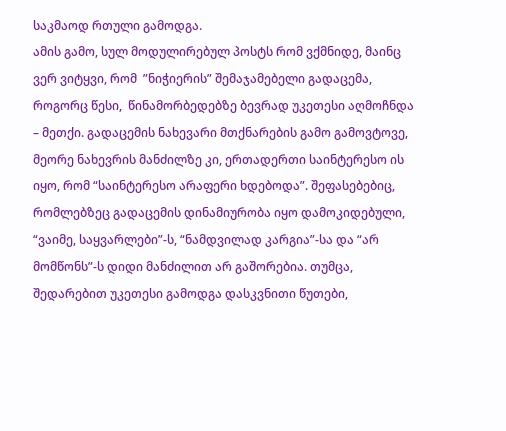საკმაოდ რთული გამოდგა.
ამის გამო, სულ მოდულირებულ პოსტს რომ ვქმნიდე, მაინც ვერ ვიტყვი, რომ  ”ნიჭიერის” შემაჯამებელი გადაცემა, როგორც წესი,  წინამორბედებზე ბევრად უკეთესი აღმოჩნდა – მეთქი. გადაცემის ნახევარი მთქნარების გამო გამოვტოვე, მეორე ნახევრის მანძილზე კი, ერთადერთი საინტერესო ის იყო, რომ “საინტერესო არაფერი ხდებოდა”. შეფასებებიც, რომლებზეც გადაცემის დინამიურობა იყო დამოკიდებული, “ვაიმე, საყვარლები”-ს, “ნამდვილად კარგია”-სა და “არ მომწონს”-ს დიდი მანძილით არ გაშორებია. თუმცა, შედარებით უკეთესი გამოდგა დასკვნითი წუთები,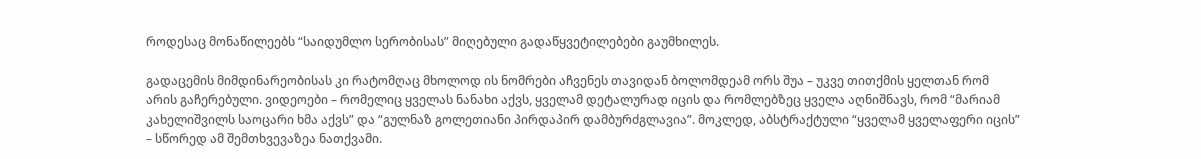როდესაც მონაწილეებს “საიდუმლო სერობისას” მიღებული გადაწყვეტილებები გაუმხილეს.

გადაცემის მიმდინარეობისას კი რატომღაც მხოლოდ ის ნომრები აჩვენეს თავიდან ბოლომდეამ ორს შუა – უკვე თითქმის ყელთან რომ არის გაჩერებული. ვიდეოები – რომელიც ყველას ნანახი აქვს, ყველამ დეტალურად იცის და რომლებზეც ყველა აღნიშნავს, რომ “მარიამ კახელიშვილს საოცარი ხმა აქვს” და “გულნაზ გოლეთიანი პირდაპირ დამბურძგლავია”. მოკლედ, აბსტრაქტული “ყველამ ყველაფერი იცის” – სწორედ ამ შემთხვევაზეა ნათქვამი.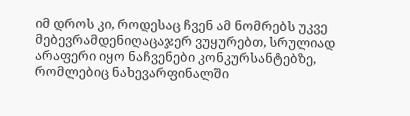იმ დროს კი, როდესაც ჩვენ ამ ნომრებს უკვე მებევრამდენიღაცაჯერ ვუყურებთ, სრულიად არაფერი იყო ნაჩვენები კონკურსანტებზე, რომლებიც ნახევარფინალში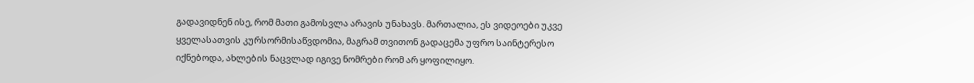გადავიდნენ ისე, რომ მათი გამოსვლა არავის უნახავს. მართალია, ეს ვიდეოები უკვე ყველასათვის კურსორმისაწვდომია, მაგრამ თვითონ გადაცემა უფრო საინტერესო იქნებოდა, ახლების ნაცვლად იგივე ნომრები რომ არ ყოფილიყო.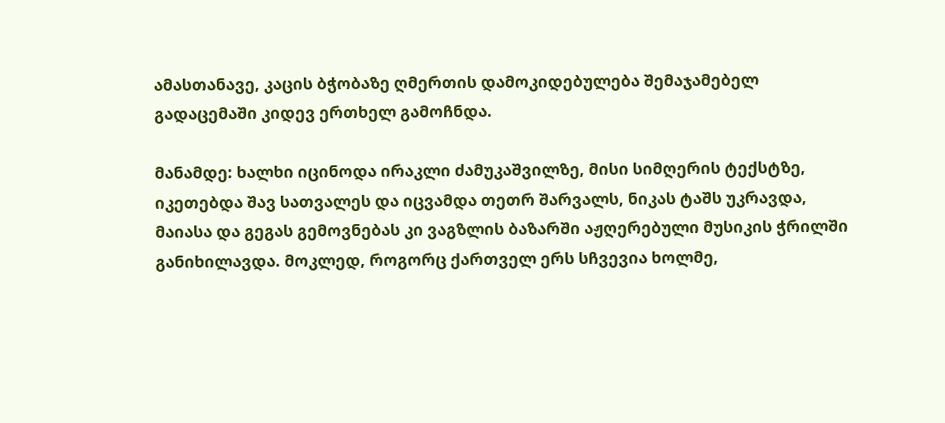ამასთანავე, კაცის ბჭობაზე ღმერთის დამოკიდებულება შემაჯამებელ გადაცემაში კიდევ ერთხელ გამოჩნდა.

მანამდე: ხალხი იცინოდა ირაკლი ძამუკაშვილზე, მისი სიმღერის ტექსტზე, იკეთებდა შავ სათვალეს და იცვამდა თეთრ შარვალს, ნიკას ტაშს უკრავდა, მაიასა და გეგას გემოვნებას კი ვაგზლის ბაზარში აჟღერებული მუსიკის ჭრილში განიხილავდა. მოკლედ, როგორც ქართველ ერს სჩვევია ხოლმე,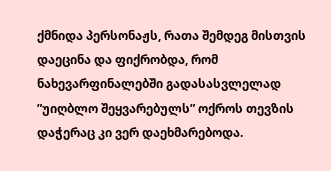ქმნიდა პერსონაჟს, რათა შემდეგ მისთვის დაეცინა და ფიქრობდა, რომ ნახევარფინალებში გადასასვლელად ”უიღბლო შეყვარებულს” ოქროს თევზის დაჭერაც კი ვერ დაეხმარებოდა.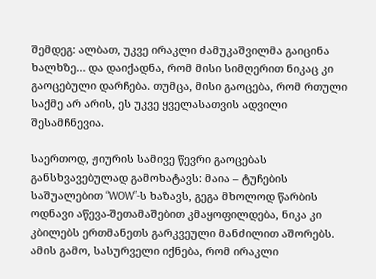შემდეგ: ალბათ, უკვე ირაკლი ძამუკაშვილმა გაიცინა ხალხზე… და დაიქადნა, რომ მისი სიმღერით ნიკაც კი გაოცებული დარჩება. თუმცა, მისი გაოცება, რომ რთული საქმე არ არის, ეს უკვე ყველასათვის ადვილი შესამჩნევია.

საერთოდ, ჟიურის სამივე წევრი გაოცებას განსხვავებულად გამოხატავს: მაია – ტუჩების საშუალებით “WOW”-ს ხაზავს, გეგა მხოლოდ წარბის ოდნავი აწევა-შეთამაშებით კმაყოფილდება, ნიკა კი კბილებს ერთმანეთს გარკვეული მანძილით აშორებს.  ამის გამო, სასურველი იქნება, რომ ირაკლი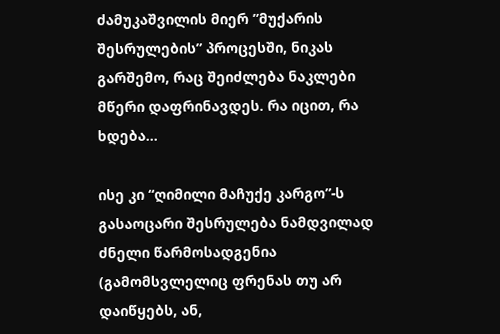ძამუკაშვილის მიერ ”მუქარის შესრულების” პროცესში, ნიკას გარშემო, რაც შეიძლება ნაკლები მწერი დაფრინავდეს. რა იცით, რა ხდება…

ისე კი “ღიმილი მაჩუქე კარგო”-ს გასაოცარი შესრულება ნამდვილად ძნელი წარმოსადგენია (გამომსვლელიც ფრენას თუ არ დაიწყებს, ან,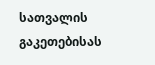სათვალის გაკეთებისას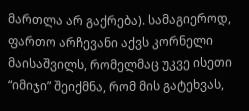მართლა არ გაქრება). სამაგიეროდ, ფართო არჩევანი აქვს კორნელი მაისაშვილს, რომელმაც უკვე ისეთი “იმიჯი” შეიქმნა, რომ მის გატეხვას,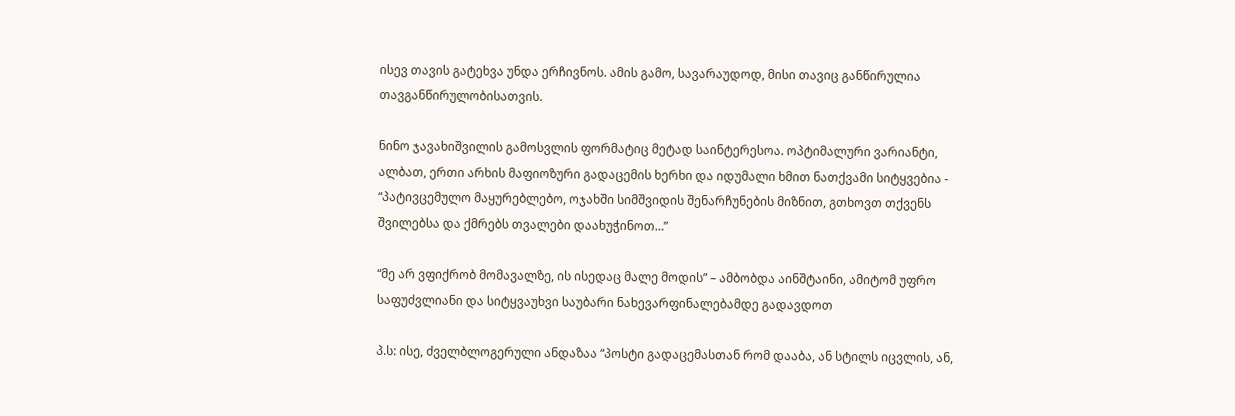ისევ თავის გატეხვა უნდა ერჩივნოს. ამის გამო, სავარაუდოდ, მისი თავიც განწირულია თავგანწირულობისათვის.

ნინო ჯავახიშვილის გამოსვლის ფორმატიც მეტად საინტერესოა. ოპტიმალური ვარიანტი, ალბათ, ერთი არხის მაფიოზური გადაცემის ხერხი და იდუმალი ხმით ნათქვამი სიტყვებია -  “პატივცემულო მაყურებლებო, ოჯახში სიმშვიდის შენარჩუნების მიზნით, გთხოვთ თქვენს შვილებსა და ქმრებს თვალები დაახუჭინოთ…”

“მე არ ვფიქრობ მომავალზე, ის ისედაც მალე მოდის” – ამბობდა აინშტაინი, ამიტომ უფრო საფუძვლიანი და სიტყვაუხვი საუბარი ნახევარფინალებამდე გადავდოთ

პ.ს: ისე, ძველბლოგერული ანდაზაა “პოსტი გადაცემასთან რომ დააბა, ან სტილს იცვლის, ან,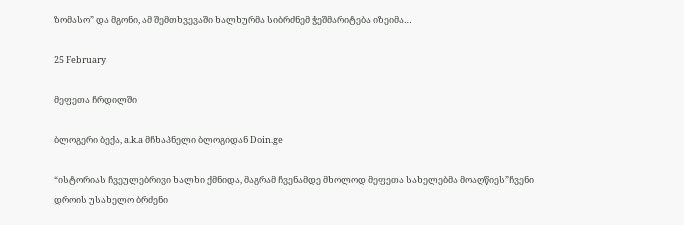ზომასო” და მგონი, ამ შემთხვევაში ხალხურმა სიბრძნემ ჭეშმარიტება იზეიმა…

25 February

მეფეთა ჩრდილში

ბლოგერი ბექა, a.k.a მჩხაპნელი ბლოგიდან Doin.ge

“ისტორიას ჩვეულებრივი ხალხი ქმნიდა, მაგრამ ჩვენამდე მხოლოდ მეფეთა სახელებმა მოაღწიეს”ჩვენი დროის უსახელო ბრძენი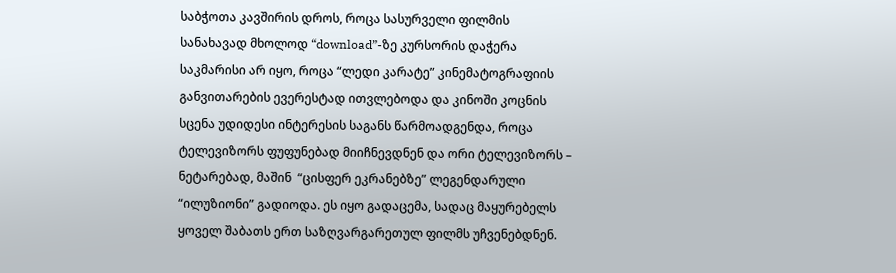საბჭოთა კავშირის დროს, როცა სასურველი ფილმის სანახავად მხოლოდ “download”-ზე კურსორის დაჭერა საკმარისი არ იყო, როცა “ლედი კარატე” კინემატოგრაფიის განვითარების ევერესტად ითვლებოდა და კინოში კოცნის სცენა უდიდესი ინტერესის საგანს წარმოადგენდა, როცა ტელევიზორს ფუფუნებად მიიჩნევდნენ და ორი ტელევიზორს – ნეტარებად, მაშინ  “ცისფერ ეკრანებზე” ლეგენდარული “ილუზიონი” გადიოდა. ეს იყო გადაცემა, სადაც მაყურებელს ყოველ შაბათს ერთ საზღვარგარეთულ ფილმს უჩვენებდნენ.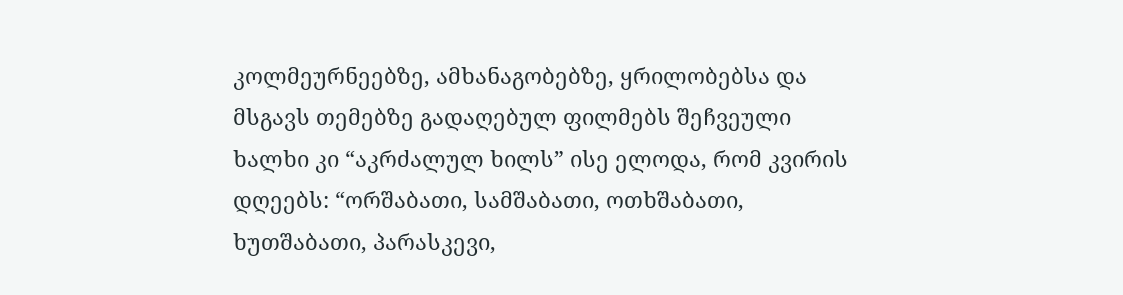კოლმეურნეებზე, ამხანაგობებზე, ყრილობებსა და მსგავს თემებზე გადაღებულ ფილმებს შეჩვეული ხალხი კი “აკრძალულ ხილს” ისე ელოდა, რომ კვირის დღეებს: “ორშაბათი, სამშაბათი, ოთხშაბათი, ხუთშაბათი, პარასკევი,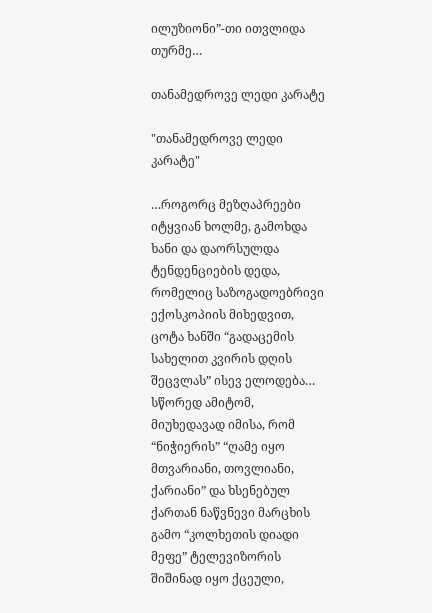ილუზიონი”-თი ითვლიდა თურმე…

თანამედროვე ლედი კარატე

"თანამედროვე ლედი კარატე"

…როგორც მეზღაპრეები იტყვიან ხოლმე, გამოხდა ხანი და დაორსულდა ტენდენციების დედა, რომელიც საზოგადოებრივი ექოსკოპიის მიხედვით, ცოტა ხანში “გადაცემის სახელით კვირის დღის შეცვლას” ისევ ელოდება… სწორედ ამიტომ, მიუხედავად იმისა, რომ “ნიჭიერის” “ღამე იყო მთვარიანი, თოვლიანი, ქარიანი” და ხსენებულ ქართან ნაწვნევი მარცხის გამო “კოლხეთის დიადი მეფე” ტელევიზორის შიშინად იყო ქცეული,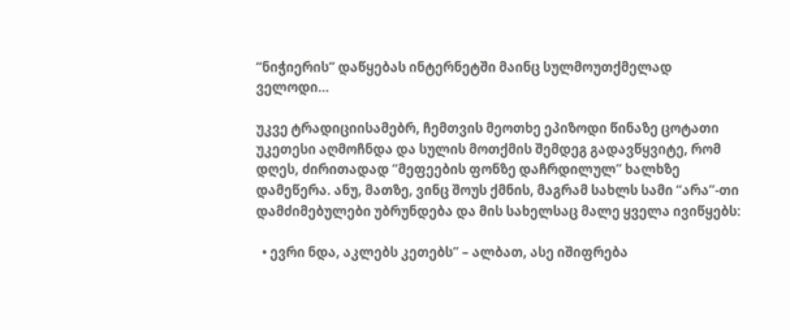“ნიჭიერის” დაწყებას ინტერნეტში მაინც სულმოუთქმელად ველოდი…

უკვე ტრადიციისამებრ, ჩემთვის მეოთხე ეპიზოდი წინაზე ცოტათი უკეთესი აღმოჩნდა და სულის მოთქმის შემდეგ გადავწყვიტე, რომ დღეს, ძირითადად “მეფეების ფონზე დაჩრდილულ” ხალხზე დამეწერა. ანუ, მათზე, ვინც შოუს ქმნის, მაგრამ სახლს სამი “არა”-თი დამძიმებულები უბრუნდება და მის სახელსაც მალე ყველა ივიწყებს:

  • ევრი ნდა, აკლებს კეთებს” – ალბათ, ასე იშიფრება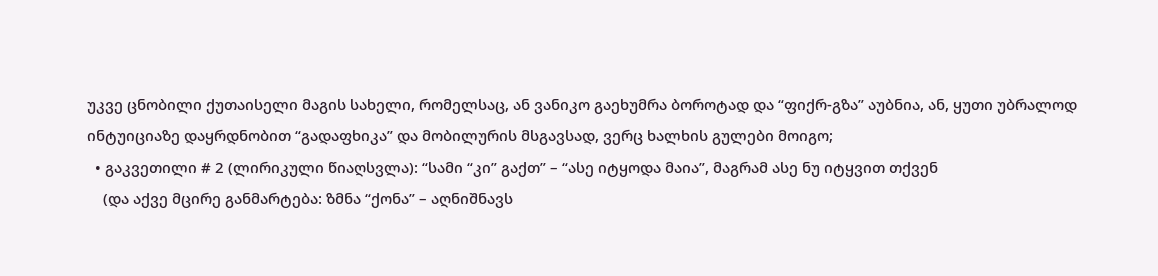უკვე ცნობილი ქუთაისელი მაგის სახელი, რომელსაც, ან ვანიკო გაეხუმრა ბოროტად და “ფიქრ-გზა” აუბნია, ან, ყუთი უბრალოდ ინტუიციაზე დაყრდნობით “გადაფხიკა” და მობილურის მსგავსად, ვერც ხალხის გულები მოიგო;
  • გაკვეთილი # 2 (ლირიკული წიაღსვლა): “სამი “კი” გაქთ” – “ასე იტყოდა მაია”, მაგრამ ასე ნუ იტყვით თქვენ
    (და აქვე მცირე განმარტება: ზმნა “ქონა” – აღნიშნავს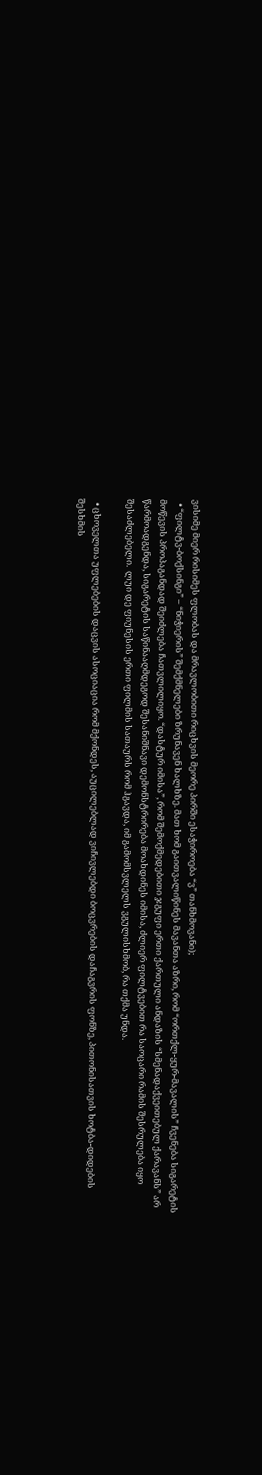ვისიმე მიერ რისიმეს ფლობას და მრავლობითი რიცხვის მეორე პირში ესაჭიროება “ვ” თანხმოვანი);
  • “ფილტვ-ბოქსინგი” – “ნიჭიერის” შემქმნელები ზრუნავენ ხალხზე. მათ ხომ გაითვალიწინეს მავანთა აზრი, რომ “ორთქლ-ყურ-მავალის” ჩვენება სიგარეტის მოწევის პროპაგანდად შეიძლება ჩათვლილიყო. “დასტურ იმისა”, რომ შემოქმედებითი ჯგუფი ერთი ქართული ანდაზის “სმენადაქვეითებულ ქარავანს” არ წარმოადგენდა, სიგარეტის საწინააღმდეგოდ შესანიშნავი დემონსტრირება მოახდინეს იმისა, ძლიერ ფილტვებით რა საოცარი რამის შესრულება იყო შესაძლებელი.  ლუი დე ფიუნესის ერთი ფილმის სათაურს რომ ჰგავდა, იმ გამომსვლელს ვგულისხმობ, რა თქმა უნდა.

  • ცხოველთა უფლებების დაცვის ასოციაცია რომ მქონდეს, აუცილებლად ვიჩივლებდი ბოცვრების დაჩაგვრის ფონზე, პითონისათვის ხოტბა-დიდების შესხმის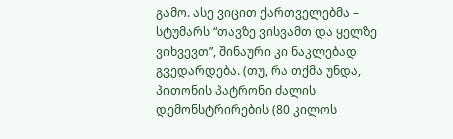გამო. ასე ვიცით ქართველებმა – სტუმარს “თავზე ვისვამთ და ყელზე ვიხვევთ”, შინაური კი ნაკლებად გვედარდება. (თუ, რა თქმა უნდა, პითონის პატრონი ძალის დემონსტრირების (80 კილოს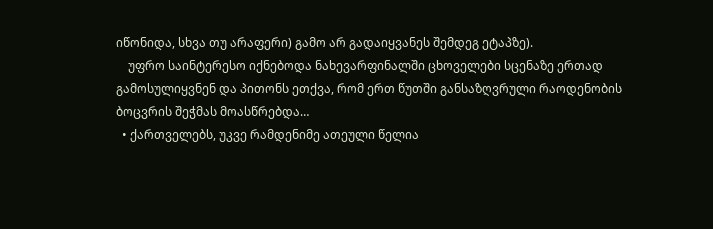იწონიდა, სხვა თუ არაფერი) გამო არ გადაიყვანეს შემდეგ ეტაპზე).
    უფრო საინტერესო იქნებოდა ნახევარფინალში ცხოველები სცენაზე ერთად გამოსულიყვნენ და პითონს ეთქვა, რომ ერთ წუთში განსაზღვრული რაოდენობის ბოცვრის შეჭმას მოასწრებდა…
  • ქართველებს, უკვე რამდენიმე ათეული წელია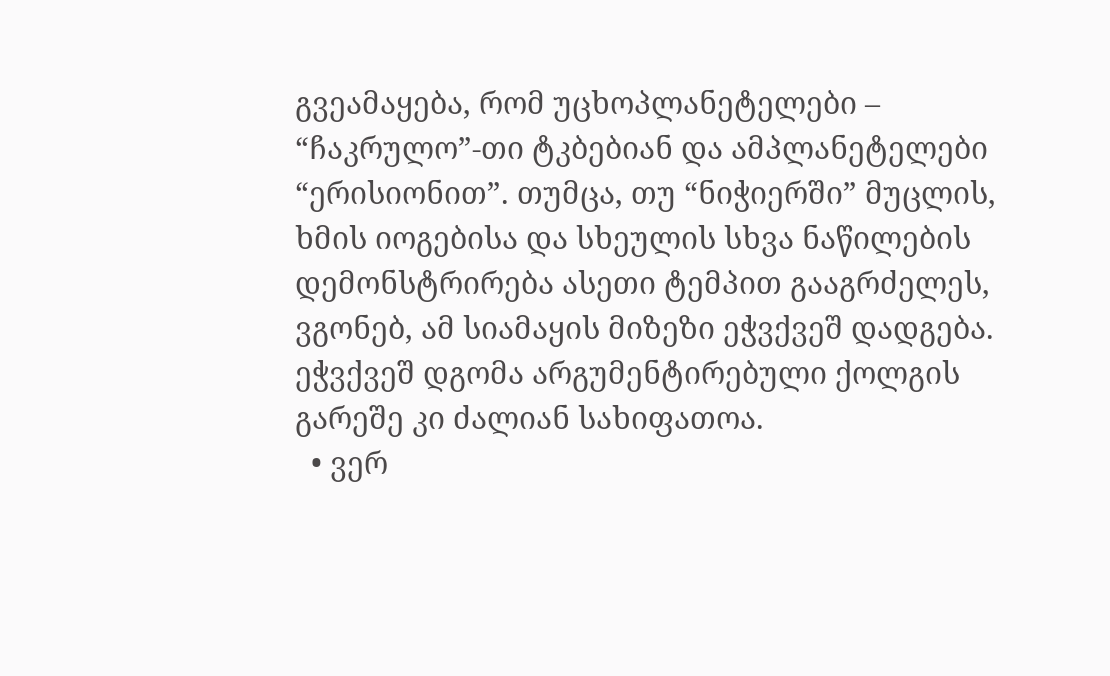გვეამაყება, რომ უცხოპლანეტელები – “ჩაკრულო”-თი ტკბებიან და ამპლანეტელები “ერისიონით”. თუმცა, თუ “ნიჭიერში” მუცლის, ხმის იოგებისა და სხეულის სხვა ნაწილების დემონსტრირება ასეთი ტემპით გააგრძელეს, ვგონებ, ამ სიამაყის მიზეზი ეჭვქვეშ დადგება. ეჭვქვეშ დგომა არგუმენტირებული ქოლგის გარეშე კი ძალიან სახიფათოა.
  • ვერ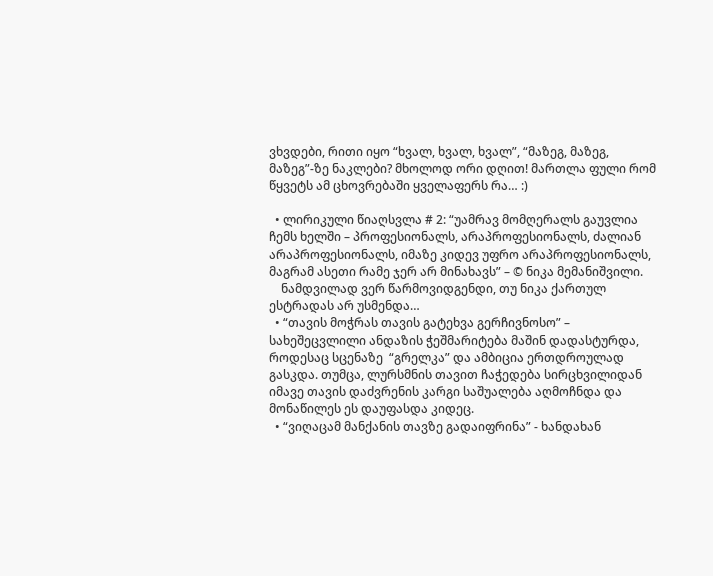ვხვდები, რითი იყო “ხვალ, ხვალ, ხვალ”, “მაზეგ, მაზეგ, მაზეგ”-ზე ნაკლები? მხოლოდ ორი დღით! მართლა ფული რომ წყვეტს ამ ცხოვრებაში ყველაფერს რა… :)

  • ლირიკული წიაღსვლა # 2: “უამრავ მომღერალს გაუვლია ჩემს ხელში – პროფესიონალს, არაპროფესიონალს, ძალიან არაპროფესიონალს, იმაზე კიდევ უფრო არაპროფესიონალს, მაგრამ ასეთი რამე ჯერ არ მინახავს” – © ნიკა მემანიშვილი.
    ნამდვილად ვერ წარმოვიდგენდი, თუ ნიკა ქართულ ესტრადას არ უსმენდა…
  • “თავის მოჭრას თავის გატეხვა გერჩივნოსო” – სახეშეცვლილი ანდაზის ჭეშმარიტება მაშინ დადასტურდა, როდესაც სცენაზე  “გრელკა” და ამბიცია ერთდროულად გასკდა. თუმცა, ლურსმნის თავით ჩაჭედება სირცხვილიდან იმავე თავის დაძვრენის კარგი საშუალება აღმოჩნდა და მონაწილეს ეს დაუფასდა კიდეც.
  • “ვიღაცამ მანქანის თავზე გადაიფრინა” - ხანდახან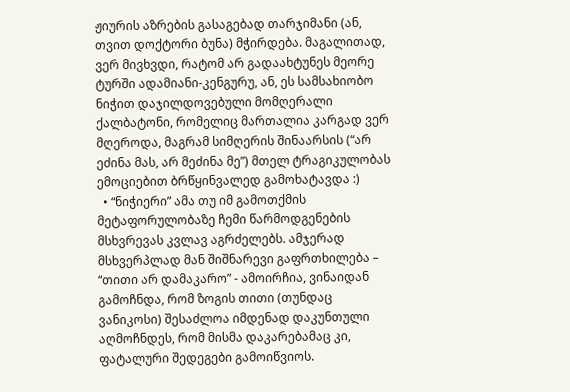ჟიურის აზრების გასაგებად თარჯიმანი (ან, თვით დოქტორი ბუნა) მჭირდება. მაგალითად, ვერ მივხვდი, რატომ არ გადაახტუნეს მეორე ტურში ადამიანი-კენგურუ, ან, ეს სამსახიობო ნიჭით დაჯილდოვებული მომღერალი ქალბატონი, რომელიც მართალია კარგად ვერ მღეროდა, მაგრამ სიმღერის შინაარსის (“არ ეძინა მას, არ მეძინა მე”) მთელ ტრაგიკულობას ემოციებით ბრწყინვალედ გამოხატავდა :)
  • “ნიჭიერი” ამა თუ იმ გამოთქმის მეტაფორულობაზე ჩემი წარმოდგენების მსხვრევას კვლავ აგრძელებს. ამჯერად მსხვერპლად მან შიშნარევი გაფრთხილება – “თითი არ დამაკარო” - ამოირჩია, ვინაიდან გამოჩნდა, რომ ზოგის თითი (თუნდაც ვანიკოსი) შესაძლოა იმდენად დაკუნთული აღმოჩნდეს, რომ მისმა დაკარებამაც კი, ფატალური შედეგები გამოიწვიოს.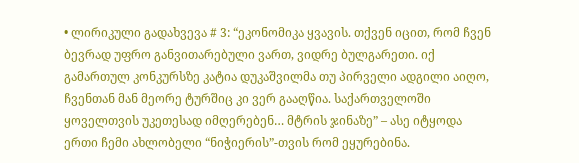• ლირიკული გადახვევა # 3: “ეკონომიკა ყვავის. თქვენ იცით, რომ ჩვენ ბევრად უფრო განვითარებული ვართ, ვიდრე ბულგარეთი. იქ გამართულ კონკურსზე კატია დუკაშვილმა თუ პირველი ადგილი აიღო, ჩვენთან მან მეორე ტურშიც კი ვერ გააღწია. საქართველოში ყოველთვის უკეთესად იმღერებენ… მტრის ჯინაზე” – ასე იტყოდა ერთი ჩემი ახლობელი “ნიჭიერის”-თვის რომ ეყურებინა.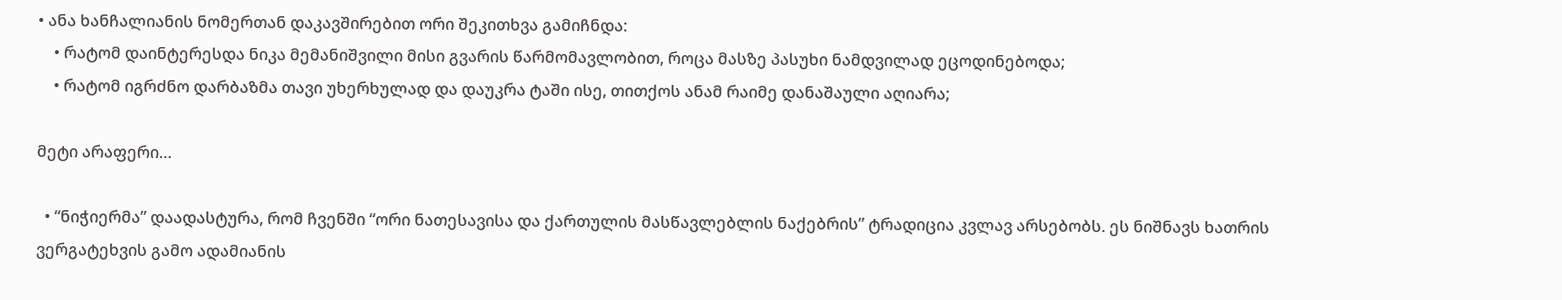• ანა ხანჩალიანის ნომერთან დაკავშირებით ორი შეკითხვა გამიჩნდა:
    • რატომ დაინტერესდა ნიკა მემანიშვილი მისი გვარის წარმომავლობით, როცა მასზე პასუხი ნამდვილად ეცოდინებოდა;
    • რატომ იგრძნო დარბაზმა თავი უხერხულად და დაუკრა ტაში ისე, თითქოს ანამ რაიმე დანაშაული აღიარა;

მეტი არაფერი…

  • “ნიჭიერმა” დაადასტურა, რომ ჩვენში “ორი ნათესავისა და ქართულის მასწავლებლის ნაქებრის” ტრადიცია კვლავ არსებობს. ეს ნიშნავს ხათრის ვერგატეხვის გამო ადამიანის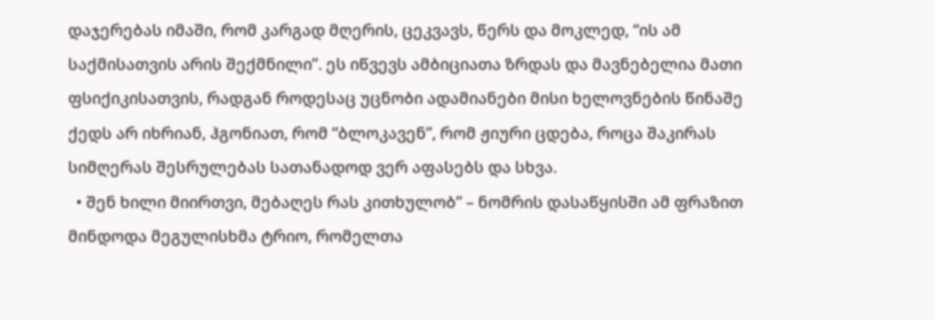დაჯერებას იმაში, რომ კარგად მღერის, ცეკვავს, წერს და მოკლედ, “ის ამ საქმისათვის არის შექმნილი”. ეს იწვევს ამბიციათა ზრდას და მავნებელია მათი ფსიქიკისათვის, რადგან როდესაც უცნობი ადამიანები მისი ხელოვნების წინაშე ქედს არ იხრიან, ჰგონიათ, რომ “ბლოკავენ”, რომ ჟიური ცდება, როცა შაკირას სიმღერას შესრულებას სათანადოდ ვერ აფასებს და სხვა.
  • შენ ხილი მიირთვი, მებაღეს რას კითხულობ” – ნომრის დასაწყისში ამ ფრაზით მინდოდა მეგულისხმა ტრიო, რომელთა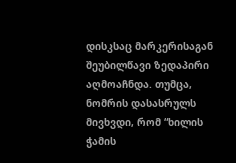დისკსაც მარკერისაგან შეუბილწავი ზედაპირი აღმოაჩნდა. თუმცა, ნომრის დასასრულს მივხვდი, რომ “ხილის ჭამის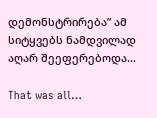დემონსტრირება” ამ სიტყვებს ნამდვილად აღარ შეეფერებოდა…

That was all…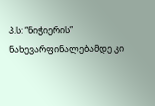პ.ს: “ნიჭიერის” ნახევარფინალებამდე კი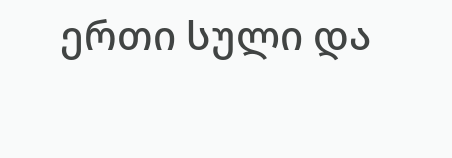ერთი სული და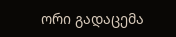ორი გადაცემა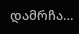დამრჩა…